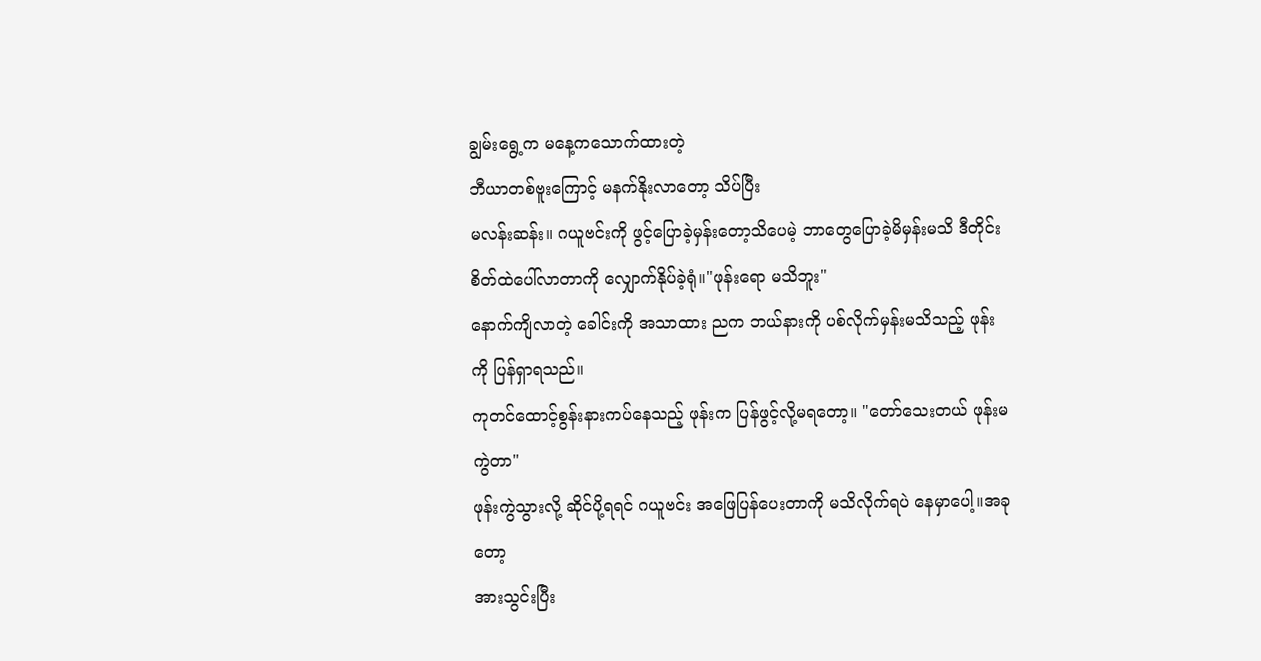ချွမ်းရွေ့က မနေ့ကသောက်ထားတဲ့
ဘီယာတစ်ဗူးကြောင့် မနက်နိုးလာတော့ သိပ်ပြီး
မလန်းဆန်း။ ဂယူဗင်းကို ဖွင့်ပြောခဲ့မှန်းတော့သိပေမဲ့ ဘာတွေပြောခဲ့မိမှန်းမသိ ဒီတိုင်းစိတ်ထဲပေါ်လာတာကို လျှောက်နိုပ်ခဲ့ရုံ။"ဖုန်းရော မသိဘူး"
နောက်ကျိလာတဲ့ ခေါင်းကို အသာထား ညက ဘယ်နားကို ပစ်လိုက်မှန်းမသိသည့် ဖုန်းကို ပြန်ရှာရသည်။
ကုတင်ထောင့်စွန်းနားကပ်နေသည့် ဖုန်းက ပြန်ဖွင့်လို့မရတော့။ "တော်သေးတယ် ဖုန်းမကွဲတာ"
ဖုန်းကွဲသွားလို့ ဆိုင်ပို့ရရင် ဂယူဗင်း အဖြေပြန်ပေးတာကို မသိလိုက်ရပဲ နေမှာပေါ့။အခုတော့
အားသွင်းပြီး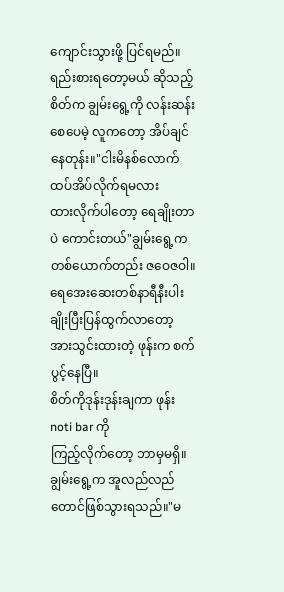ကျောင်းသွားဖို့ ပြင်ရမည်။
ရည်းစားရတော့မယ် ဆိုသည့် စိတ်က ချွမ်းရွေ့ကို လန်းဆန်းစေပေမဲ့ လူကတော့ အိပ်ချင်နေတုန်း။"ငါးမိနစ်လောက် ထပ်အိပ်လိုက်ရမလား
ထားလိုက်ပါတော့ ရေချိုးတာပဲ ကောင်းတယ်"ချွမ်းရွေ့က တစ်ယောက်တည်း ဇဝေဇဝါ။
ရေအေးဆေးတစ်နာရီနီးပါးချိုးပြီးပြန်ထွက်လာတော့
အားသွင်းထားတဲ့ ဖုန်းက စက်ပွင့်နေပြီ။
စိတ်ကိုဒုန်းဒုန်းချကာ ဖုန်း noti bar ကို
ကြည့်လိုက်တော့ ဘာမှမရှိ။ ချွမ်းရွေ့က အူလည်လည်တောင်ဖြစ်သွားရသည်။"မ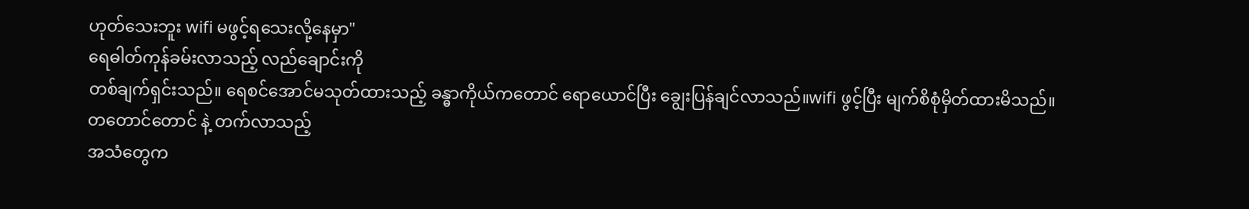ဟုတ်သေးဘူး wifi မဖွင့်ရသေးလို့နေမှာ"
ရေဓါတ်ကုန်ခမ်းလာသည့် လည်ချောင်းကို
တစ်ချက်ရှင်းသည်။ ရေစင်အောင်မသုတ်ထားသည့် ခန္ဓာကိုယ်ကတောင် ရောယောင်ပြီး ချွေးပြန်ချင်လာသည်။wifi ဖွင့်ပြီး မျက်စိစုံမှိတ်ထားမိသည်။
တတောင်တောင် နဲ့ တက်လာသည့်
အသံတွေက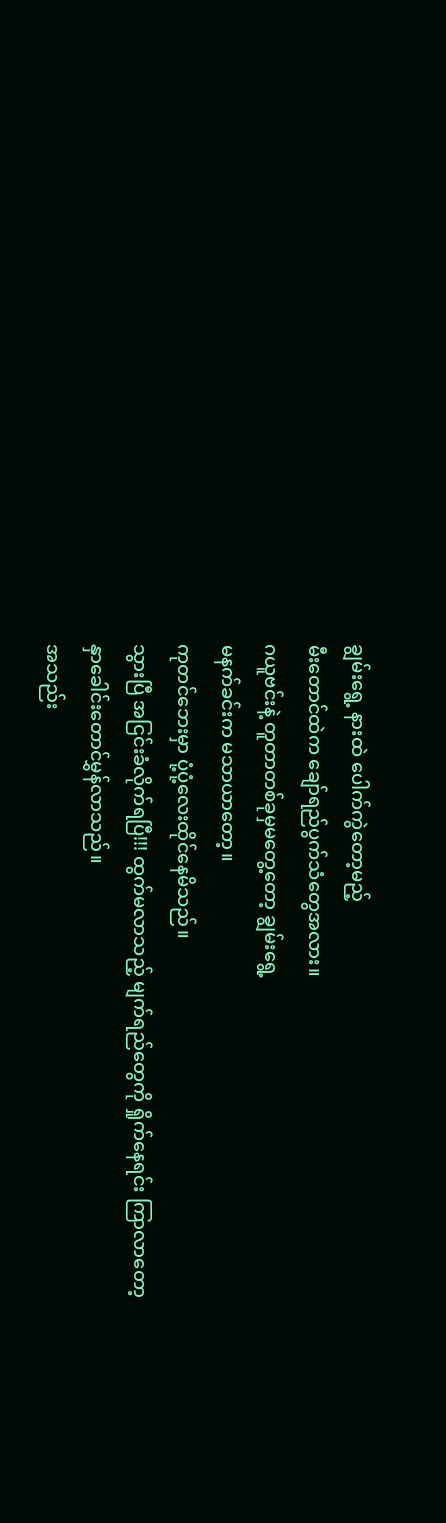ချွမ်းရွေ့ နားထဲ ပေါက်ကွဲတော့မည့်
မီးတောင်ထဲက ချော်ရည်ပွက်သံတွေအလား။
ဂယူဗင်းနဲ့ တူတာတစ်ခုမှမတွေ့တော့ ချွမ်းရွေ့
မနက်ခင်းက မသာယာတော့။
ကုတင်ဘေးမှာ ပုံ့ပုံ့လေးထိုင်နေမိသည်။
သွားပြီ အငြင်းခံလိုက်ရပြီ!!! ထွက်မလာသည့် မျက်ရည်တွေကို ရှိုက်နေရင်း ကြာလာတော့
နှာခေါင်းတောင်မွှန်လာသည်။
အသည်း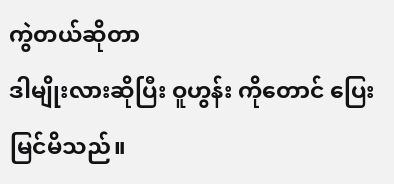ကွဲတယ်ဆိုတာ
ဒါမျိုးလားဆိုပြီး ဝူဟွန်း ကိုတောင် ပြေးမြင်မိသည်။